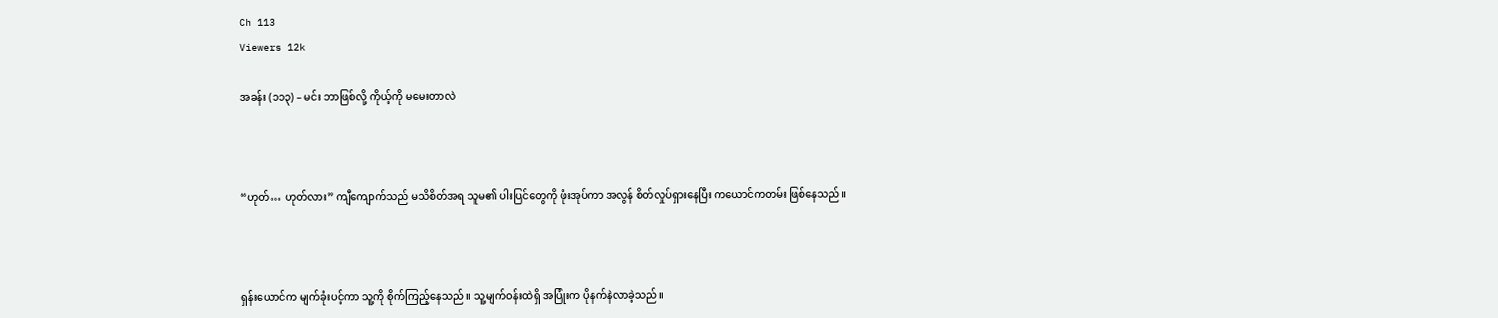Ch 113
Viewers 12k

အခန်း (၁၁၃) – မင်း ဘာဖြစ်လို့ ကိုယ့်ကို မမေးတာလဲ



“ဟုတ်… ဟုတ်လား” ကျီကျောက်သည် မသိစိတ်အရ သူမ၏ ပါးပြင်တွေကို ဖုံးအုပ်ကာ အလွန် စိတ်လှုပ်ရှားနေပြီး ကယောင်ကတမ်း ဖြစ်နေသည်။



ရှန်းယောင်က မျက်ခုံးပင့်ကာ သူ့ကို စိုက်ကြည့်နေသည်။ သူ့မျက်ဝန်းထဲရှိ အပြုံးက ပိုနက်နဲလာခဲ့သည်။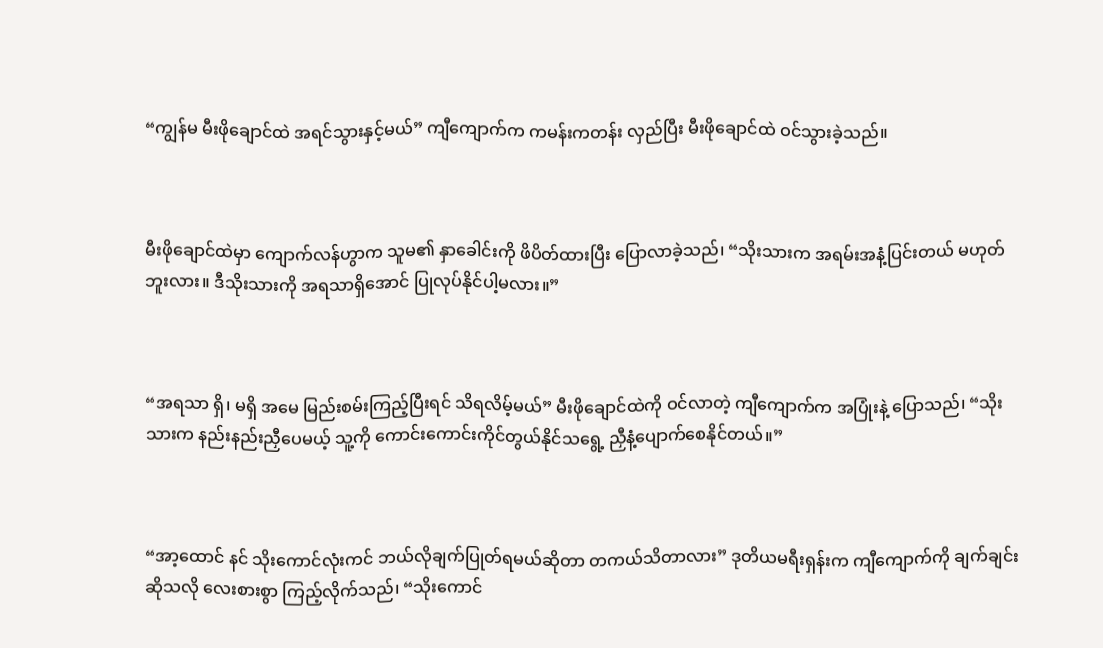“ကျွန်မ မီးဖိုချောင်ထဲ အရင်သွားနှင့်မယ်” ကျီကျောက်က ကမန်းကတန်း လှည်ပြီး မီးဖိုချောင်ထဲ ဝင်သွားခဲ့သည်။



မီးဖိုချောင်ထဲမှာ ကျောက်လန်ဟွာက သူမ၏ နှာခေါင်းကို ဖိပိတ်ထားပြီး ပြောလာခဲ့သည်၊ “သိုးသားက အရမ်းအနံ့ပြင်းတယ် မဟုတ်ဘူးလား။ ဒီသိုးသားကို အရသာရှိအောင် ပြုလုပ်နိုင်ပါ့မလား။”



“အရသာ ရှိ၊ မရှိ အမေ မြည်းစမ်းကြည့်ပြီးရင် သိရလိမ့်မယ်” မီးဖိုချောင်ထဲကို ဝင်လာတဲ့ ကျီကျောက်က အပြုံးနဲ့ ပြောသည်၊ “သိုးသားက နည်းနည်းညှီပေမယ့် သူ့ကို ကောင်းကောင်းကိုင်တွယ်နိုင်သရွေ့ ညှီနံ့ပျောက်စေနိုင်တယ်။”



“အာ့ထောင် နင် သိုးကောင်လုံးကင် ဘယ်လိုချက်ပြုတ်ရမယ်ဆိုတာ တကယ်သိတာလား” ဒုတိယမရီးရှန်းက ကျီကျောက်ကို ချက်ချင်းဆိုသလို လေးစားစွာ ကြည့်လိုက်သည်၊ “သိုးကောင်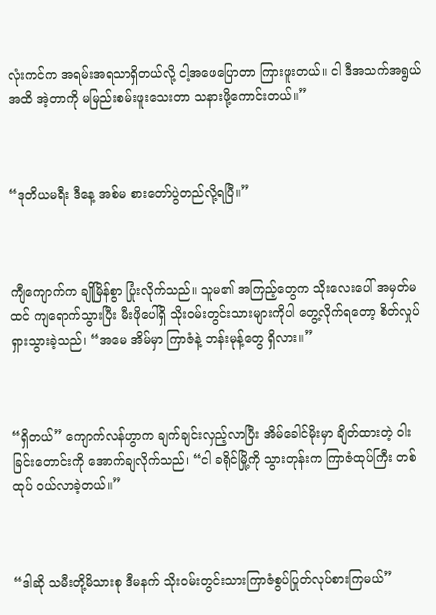လုံးကင်က အရမ်းအရသာရှိတယ်လို့ ငါ့အဖေပြောတာ ကြားဖူးတယ်။ ငါ ဒီအသက်အရွယ်အထိ အဲ့တာကို မမြည်းစမ်းဖူးသေးတာ သနားဖို့ကောင်းတယ်။”



“ဒုတိယမရီး ဒီနေ့ အစ်မ စားတော်ပွဲတည်လို့ရပြီ။”



ကျီကျောက်က ချိုမြိန်စွာ ပြုံးလိုက်သည်။ သူမ၏ အကြည့်တွေက သိုးလေးပေါ် အမှတ်မထင် ကျရောက်သွားပြီး မီးဖိုပေါ်ရှိ သိုးဝမ်းတွင်းသားများကိုပါ တွေ့လိုက်ရတော့ စိတ်လှုပ်ရှားသွားခဲ့သည်၊ “အမေ အိမ်မှာ ကြာဇံနဲ့ ဘန်းမုန့်တွေ ရှိလား။”



“ရှိတယ်” ကျောက်လန်ဟွာက ချက်ချင်းလှည့်လာပြီး အိမ်ခေါင်မိုးမှာ ချိတ်ထားတဲ့ ဝါးခြင်းတောင်းကို အောက်ချလိုက်သည်၊ “ငါ ခရိုင်မြို့ကို သွားတုန်းက ကြာဇံထုပ်ကြီး တစ်ထုပ် ဝယ်လာခဲ့တယ်။”



“ဒါဆို သမီးတို့မိသားစု ဒီမနက် သိုးဝမ်းတွင်းသားကြာဇံစွပ်ပြုတ်လုပ်စားကြမယ်”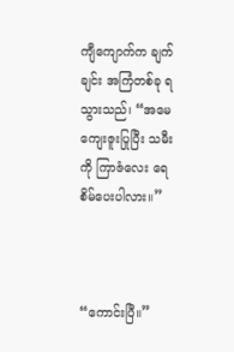ကျီကျောက်က ချက်ချင်း အကြံတစ်ခု ရသွားသည်၊ “အမေ ကျေးဇူးပြုပြီး သမီးကို ကြာဇံလေး ရေစိမ်ပေးပါလား။”



“ကောင်းပြီ။”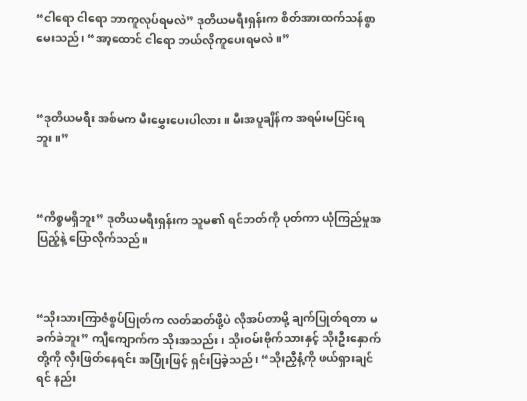“ငါရော ငါရော ဘာကူလုပ်ရမလဲ” ဒုတိယမရီးရှန်းက စိတ်အားထက်သန်စွာ မေးသည်၊ “အာ့ထောင် ငါရော ဘယ်လိုကူပေးရမလဲ။”



“ဒုတိယမရီး အစ်မက မီးမွှေးပေးပါလား။ မီးအပူချိန်က အရမ်းမပြင်းရဘူး။”



“ကိစ္စမရှိဘူး” ဒုတိယမရီးရှန်းက သူမ၏ ရင်ဘတ်ကို ပုတ်ကာ ယုံကြည်မှုအပြည့်နဲ့ ပြောလိုက်သည်။



“သိုးသားကြာဇံစွပ်ပြုတ်က လတ်ဆတ်ဖို့ပဲ လိုအပ်တာမို့ ချက်ပြုတ်ရတာ မခက်ခဲဘူး” ကျီကျောက်က သိုးအသည်း၊ သိုးဝမ်းဗိုက်သားနှင့် သိုးဦးနှောက်တို့ကို လှီးဖြတ်နေရင်း အပြုံးဖြင့် ရှင်းပြခဲ့သည်၊ “သိုးညှီနံ့ကို ဖယ်ရှားချင်ရင် နည်း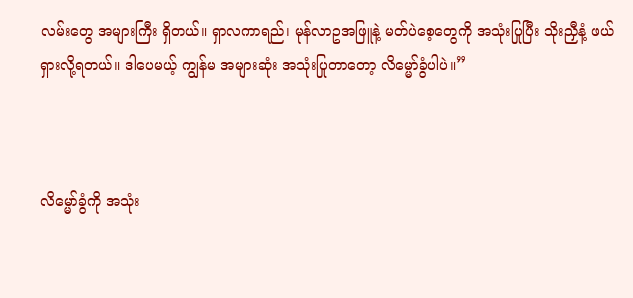လမ်းတွေ အများကြီး ရှိတယ်။ ရှာလကာရည်၊ မုန်လာဥအဖြူနဲ့ မတ်ပဲစေ့တွေကို အသုံးပြုပြီး သိုးညှီနံ့ ဖယ်ရှားလို့ရတယ်။ ဒါပေမယ့် ကျွန်မ အများဆုံး အသုံးပြုတာတော့ လိမ္မော်ခွံပါပဲ။”



လိမ္မော်ခွံကို အသုံး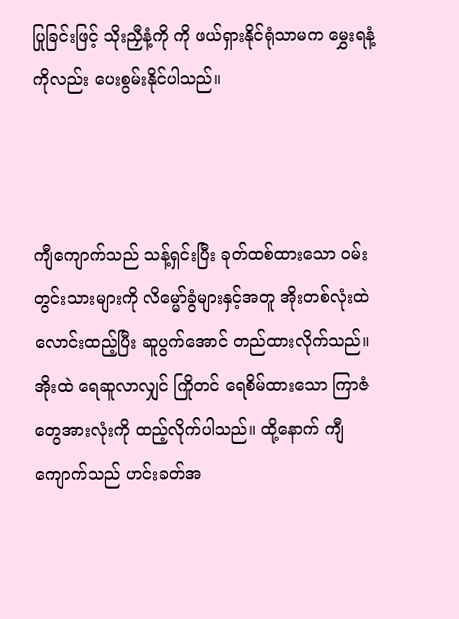ပြုခြင်းဖြင့် သိုးညှီနံ့ကို ကို ဖယ်ရှားနိုင်ရုံသာမက မွှေးရနံ့ကိုလည်း ပေးစွမ်းနိုင်ပါသည်။



ကျီကျောက်သည် သန့်ရှင်းပြီး ခုတ်ထစ်ထားသော ဝမ်းတွင်းသားများကို လိမ္မော်ခွံများနှင့်အတူ အိုးတစ်လုံးထဲ လောင်းထည့်ပြီး ဆူပွက်အောင် တည်ထားလိုက်သည်။ အိုးထဲ ရေဆူလာလျှင် ကြိုတင် ရေစိမ်ထားသော ကြာဇံတွေအားလုံးကို ထည့်လိုက်ပါသည်။ ထို့နောက် ကျီကျောက်သည် ဟင်းခတ်အ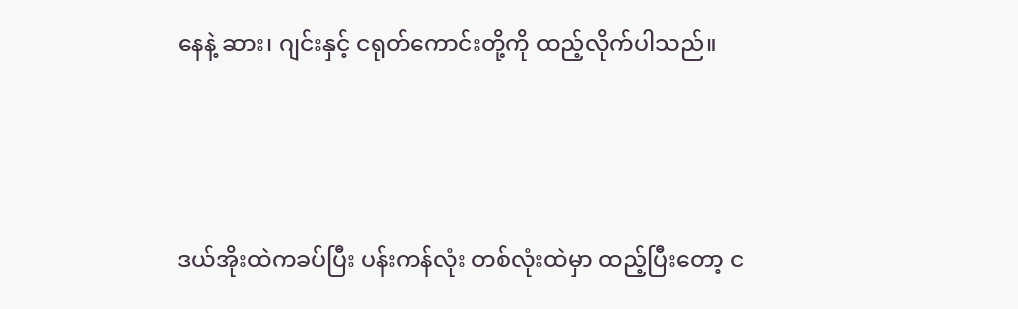နေနဲ့ ဆား၊ ဂျင်းနှင့် ငရုတ်ကောင်းတို့ကို ထည့်လိုက်ပါသည်။



ဒယ်အိုးထဲကခပ်ပြီး ပန်းကန်လုံး တစ်လုံးထဲမှာ ထည့်ပြီးတော့ င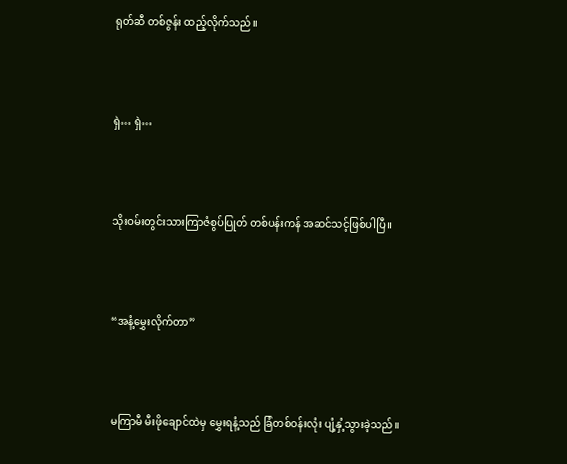ရုတ်ဆီ တစ်ဇွန်း ထည့်လိုက်သည်။



ရှဲ… ရှဲ…



သိုးဝမ်းတွင်းသားကြာဇံစွပ်ပြုတ် တစ်ပန်းကန် အဆင်သင့်ဖြစ်ပါပြီ။



“အနံ့မွှေးလိုက်တာ”



မကြာမီ မီးဖိုချောင်ထဲမှ မွှေးရနံ့သည် ခြံတစ်ဝန်းလုံး ပျံ့နှံ့သွားခဲ့သည်။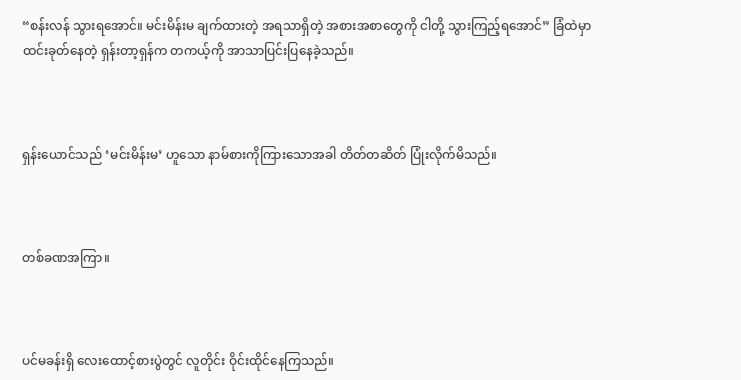“စန်းလန် သွားရအောင်။ မင်းမိန်းမ ချက်ထားတဲ့ အရသာရှိတဲ့ အစားအစာတွေကို ငါတို့ သွားကြည့်ရအောင်” ခြံထဲမှာ ထင်းခုတ်နေတဲ့ ရှန်းတာ့ရှန်က တကယ့်ကို အာသာပြင်းပြနေခဲ့သည်။



ရှန်းယောင်သည် ‘မင်းမိန်းမ’ ဟူသော နာမ်စားကိုကြားသောအခါ တိတ်တဆိတ် ပြုံးလိုက်မိသည်။



တစ်ခဏအကြာ။



ပင်မခန်းရှိ လေးထောင့်စားပွဲတွင် လူတိုင်း ဝိုင်းထိုင်နေကြသည်။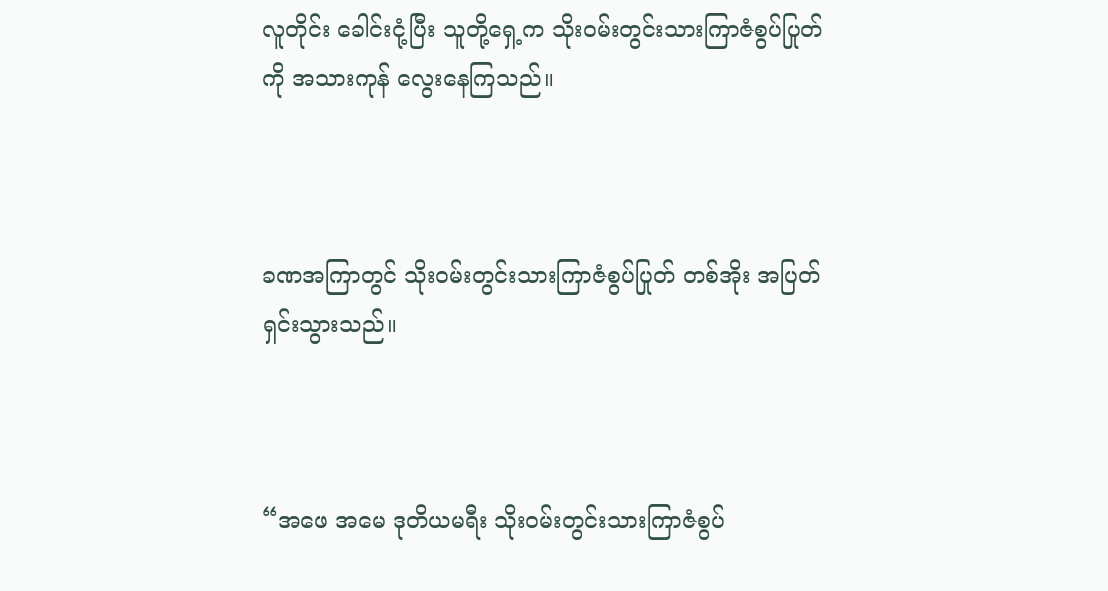လူတိုင်း ခေါင်းငုံ့ပြီး သူတို့ရှေ့က သိုးဝမ်းတွင်းသားကြာဇံစွပ်ပြုတ်ကို အသားကုန် လွေးနေကြသည်။



ခဏအကြာတွင် သိုးဝမ်းတွင်းသားကြာဇံစွပ်ပြုတ် တစ်အိုး အပြတ်ရှင်းသွားသည်။



“အဖေ အမေ ဒုတိယမရီး သိုးဝမ်းတွင်းသားကြာဇံစွပ်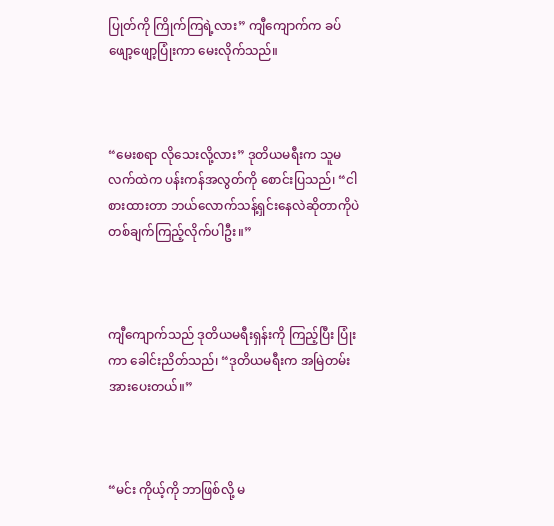ပြုတ်ကို ကြိုက်ကြရဲ့လား” ကျီကျောက်က ခပ်ဖျော့ဖျော့ပြုံးကာ မေးလိုက်သည်။



“မေးစရာ လိုသေးလို့လား” ဒုတိယမရီးက သူမ လက်ထဲက ပန်းကန်အလွတ်ကို စောင်းပြသည်၊ “ငါစားထားတာ ဘယ်လောက်သန့်ရှင်းနေလဲဆိုတာကိုပဲ တစ်ချက်ကြည့်လိုက်ပါဦး။”



ကျီကျောက်သည် ဒုတိယမရီးရှန်းကို ကြည့်ပြီး ပြုံးကာ ခေါင်းညိတ်သည်၊ “ဒုတိယမရီးက အမြဲတမ်း အားပေးတယ်။”



“မင်း ကိုယ့်ကို ဘာဖြစ်လို့ မ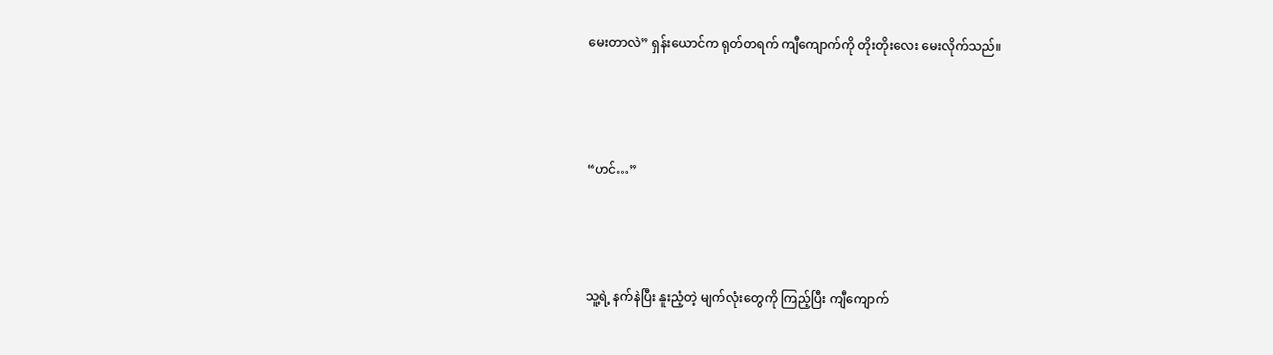မေးတာလဲ” ရှန်းယောင်က ရုတ်တရက် ကျီကျောက်ကို တိုးတိုးလေး မေးလိုက်သည်။



“ဟင်…”



သူ့ရဲ့ နက်နဲပြီး နူးညံ့တဲ့ မျက်လုံးတွေကို ကြည့်ပြီး ကျီကျောက်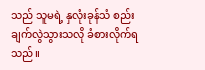သည် သူမရဲ့ နှလုံးခုန်သံ စည်းချက်လွဲသွားသလို ခံစားလိုက်ရသည်။